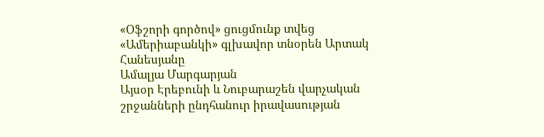«Օֆշորի գործով» ցուցմունք տվեց «Ամերիաբանկի» գլխավոր տնօրեն Արտակ Հանեսյանը
Ամալյա Մարգարյան
Այսօր Էրեբունի և Նուբարաշեն վարչական շրջանների ընդհանուր իրավասության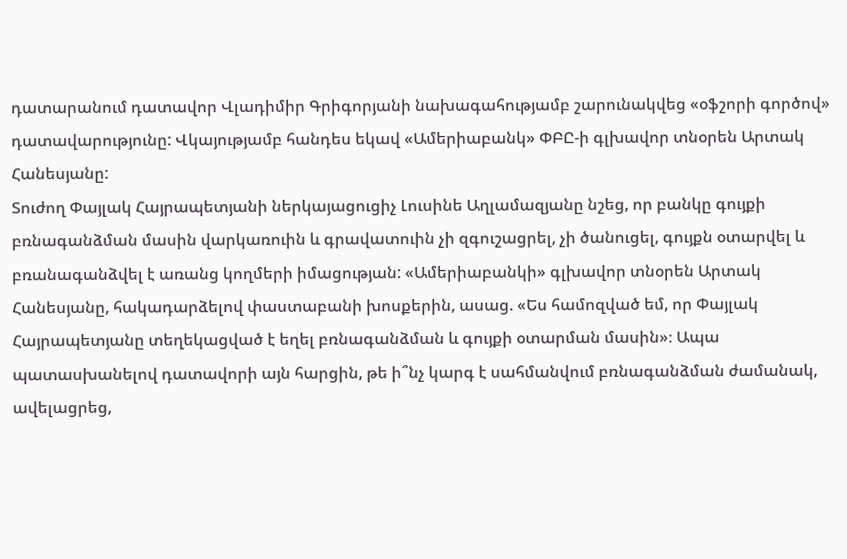դատարանում դատավոր Վլադիմիր Գրիգորյանի նախագահությամբ շարունակվեց «օֆշորի գործով» դատավարությունը: Վկայությամբ հանդես եկավ «Ամերիաբանկ» ՓԲԸ-ի գլխավոր տնօրեն Արտակ Հանեսյանը:
Տուժող Փայլակ Հայրապետյանի ներկայացուցիչ Լուսինե Աղլամազյանը նշեց, որ բանկը գույքի բռնագանձման մասին վարկառուին և գրավատուին չի զգուշացրել, չի ծանուցել, գույքն օտարվել և բռանագանձվել է առանց կողմերի իմացության: «Ամերիաբանկի» գլխավոր տնօրեն Արտակ Հանեսյանը, հակադարձելով փաստաբանի խոսքերին, ասաց. «Ես համոզված եմ, որ Փայլակ Հայրապետյանը տեղեկացված է եղել բռնագանձման և գույքի օտարման մասին»։ Ապա պատասխանելով դատավորի այն հարցին, թե ի՞նչ կարգ է սահմանվում բռնագանձման ժամանակ, ավելացրեց,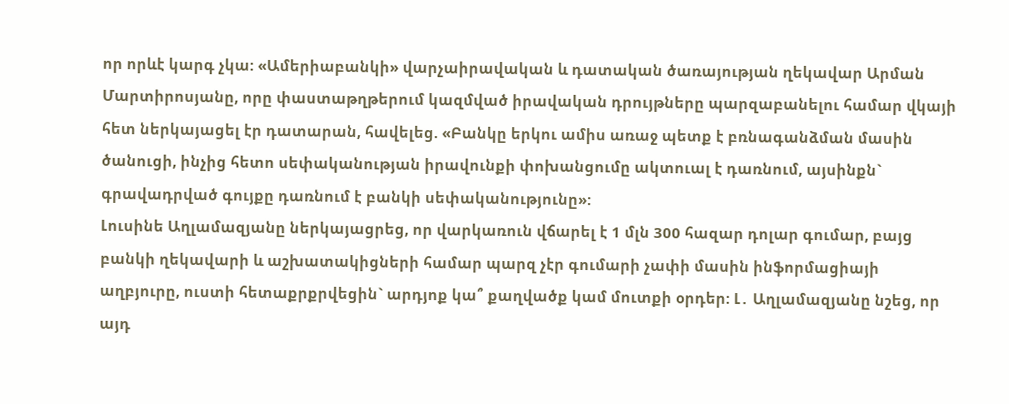որ որևէ կարգ չկա: «Ամերիաբանկի» վարչաիրավական և դատական ծառայության ղեկավար Արման Մարտիրոսյանը, որը փաստաթղթերում կազմված իրավական դրույթները պարզաբանելու համար վկայի հետ ներկայացել էր դատարան, հավելեց. «Բանկը երկու ամիս առաջ պետք է բռնագանձման մասին ծանուցի, ինչից հետո սեփականության իրավունքի փոխանցումը ակտուալ է դառնում, այսինքն` գրավադրված գույքը դառնում է բանկի սեփականությունը»:
Լուսինե Աղլամազյանը ներկայացրեց, որ վարկառուն վճարել է 1 մլն 300 հազար դոլար գումար, բայց բանկի ղեկավարի և աշխատակիցների համար պարզ չէր գումարի չափի մասին ինֆորմացիայի աղբյուրը, ուստի հետաքրքրվեցին` արդյոք կա՞ քաղվածք կամ մուտքի օրդեր: Լ․ Աղլամազյանը նշեց, որ այդ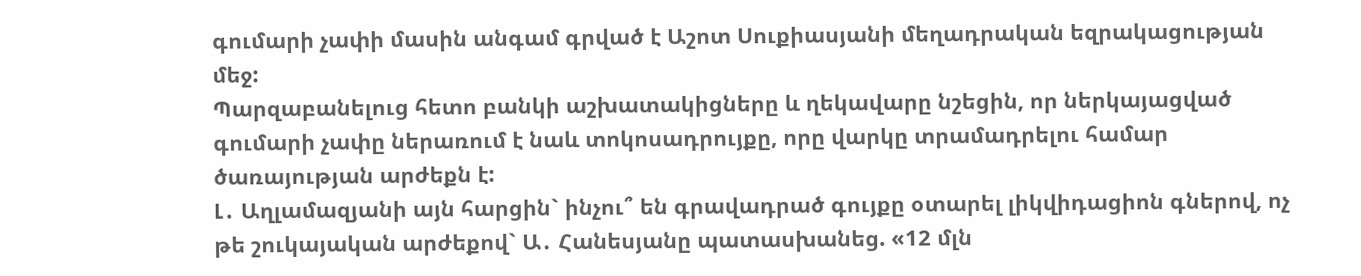գումարի չափի մասին անգամ գրված է Աշոտ Սուքիասյանի մեղադրական եզրակացության մեջ:
Պարզաբանելուց հետո բանկի աշխատակիցները և ղեկավարը նշեցին, որ ներկայացված գումարի չափը ներառում է նաև տոկոսադրույքը, որը վարկը տրամադրելու համար ծառայության արժեքն է:
Լ․ Աղլամազյանի այն հարցին` ինչու՞ են գրավադրած գույքը օտարել լիկվիդացիոն գներով, ոչ թե շուկայական արժեքով` Ա․ Հանեսյանը պատասխանեց. «12 մլն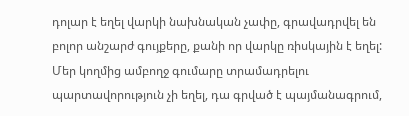դոլար է եղել վարկի նախնական չափը, գրավադրվել են բոլոր անշարժ գույքերը, քանի որ վարկը ռիսկային է եղել: Մեր կողմից ամբողջ գումարը տրամադրելու պարտավորություն չի եղել, դա գրված է պայմանագրում,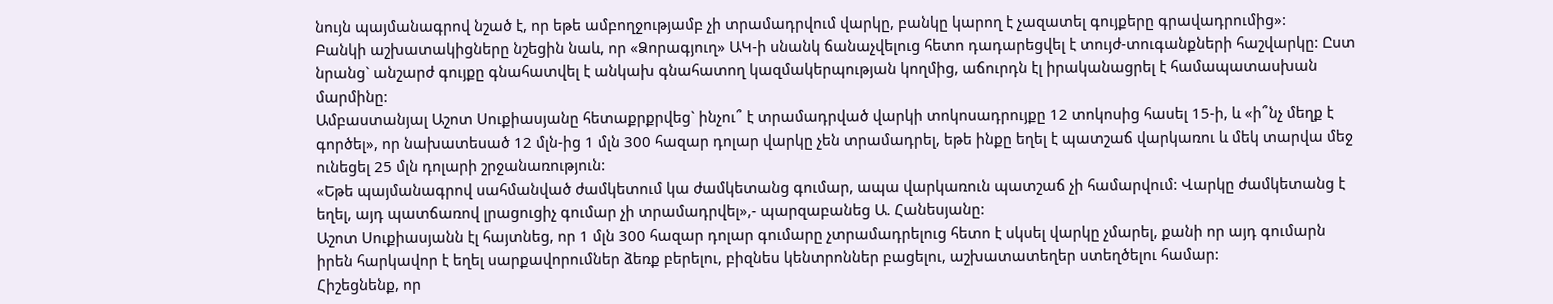նույն պայմանագրով նշած է, որ եթե ամբողջությամբ չի տրամադրվում վարկը, բանկը կարող է չազատել գույքերը գրավադրումից»:
Բանկի աշխատակիցները նշեցին նաև, որ «Ձորագյուղ» ԱԿ-ի սնանկ ճանաչվելուց հետո դադարեցվել է տույժ-տուգանքների հաշվարկը: Ըստ նրանց` անշարժ գույքը գնահատվել է անկախ գնահատող կազմակերպության կողմից, աճուրդն էլ իրականացրել է համապատասխան մարմինը:
Ամբաստանյալ Աշոտ Սուքիասյանը հետաքրքրվեց` ինչու՞ է տրամադրված վարկի տոկոսադրույքը 12 տոկոսից հասել 15-ի, և «ի՞նչ մեղք է գործել», որ նախատեսած 12 մլն-ից 1 մլն 300 հազար դոլար վարկը չեն տրամադրել, եթե ինքը եղել է պատշաճ վարկառու և մեկ տարվա մեջ ունեցել 25 մլն դոլարի շրջանառություն:
«Եթե պայմանագրով սահմանված ժամկետում կա ժամկետանց գումար, ապա վարկառուն պատշաճ չի համարվում: Վարկը ժամկետանց է եղել, այդ պատճառով լրացուցիչ գումար չի տրամադրվել»,- պարզաբանեց Ա. Հանեսյանը:
Աշոտ Սուքիասյանն էլ հայտնեց, որ 1 մլն 300 հազար դոլար գումարը չտրամադրելուց հետո է սկսել վարկը չմարել, քանի որ այդ գումարն իրեն հարկավոր է եղել սարքավորումներ ձեռք բերելու, բիզնես կենտրոններ բացելու, աշխատատեղեր ստեղծելու համար:
Հիշեցնենք, որ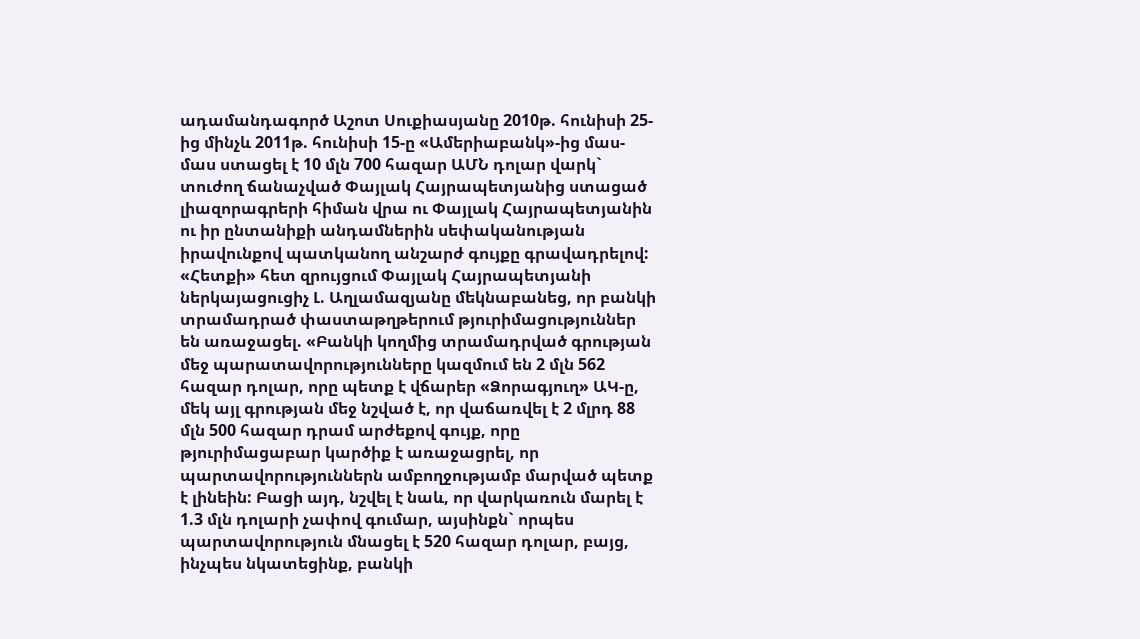ադամանդագործ Աշոտ Սուքիասյանը 2010թ. հունիսի 25-ից մինչև 2011թ. հունիսի 15-ը «Ամերիաբանկ»-ից մաս-մաս ստացել է 10 մլն 700 հազար ԱՄՆ դոլար վարկ` տուժող ճանաչված Փայլակ Հայրապետյանից ստացած լիազորագրերի հիման վրա ու Փայլակ Հայրապետյանին ու իր ընտանիքի անդամներին սեփականության իրավունքով պատկանող անշարժ գույքը գրավադրելով:
«Հետքի» հետ զրույցում Փայլակ Հայրապետյանի ներկայացուցիչ Լ. Աղլամազյանը մեկնաբանեց, որ բանկի տրամադրած փաստաթղթերում թյուրիմացություններ են առաջացել. «Բանկի կողմից տրամադրված գրության մեջ պարատավորությունները կազմում են 2 մլն 562 հազար դոլար, որը պետք է վճարեր «Ձորագյուղ» ԱԿ-ը, մեկ այլ գրության մեջ նշված է, որ վաճառվել է 2 մլրդ 88 մլն 500 հազար դրամ արժեքով գույք, որը թյուրիմացաբար կարծիք է առաջացրել, որ պարտավորություններն ամբողջությամբ մարված պետք է լինեին: Բացի այդ, նշվել է նաև, որ վարկառուն մարել է 1.3 մլն դոլարի չափով գումար, այսինքն` որպես պարտավորություն մնացել է 520 հազար դոլար, բայց, ինչպես նկատեցինք, բանկի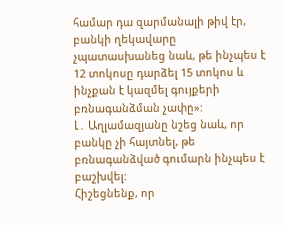համար դա զարմանալի թիվ էր, բանկի ղեկավարը չպատասխանեց նաև, թե ինչպես է 12 տոկոսը դարձել 15 տոկոս և ինչքան է կազմել գույքերի բռնագանձման չափը»:
Լ․ Աղլամազյանը նշեց նաև, որ բանկը չի հայտնել, թե բռնագանձված գումարն ինչպես է բաշխվել:
Հիշեցնենք, որ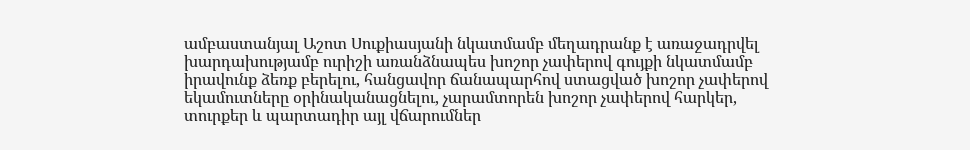ամբաստանյալ Աշոտ Սուքիասյանի նկատմամբ մեղադրանք է առաջադրվել խարդախությամբ ուրիշի առանձնապես խոշոր չափերով գույքի նկատմամբ իրավունք ձեռք բերելու, հանցավոր ճանապարհով ստացված խոշոր չափերով եկամուտները օրինականացնելու, չարամտորեն խոշոր չափերով հարկեր, տուրքեր և պարտադիր այլ վճարումներ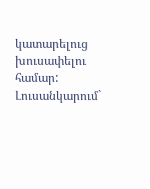կատարելուց խուսափելու համար:
Լուսանկարում`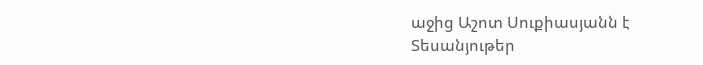աջից Աշոտ Սուքիասյանն է
Տեսանյութեր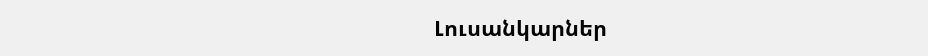Լուսանկարներ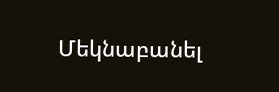Մեկնաբանել